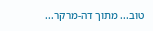טוב... מתוך דה-מרקר...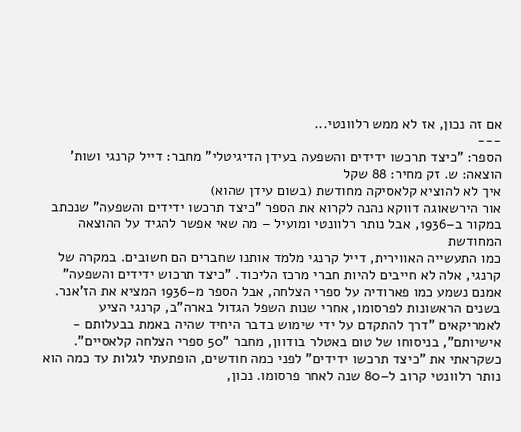אם זה נכון, אז לא ממש רלוונטי...
---
הספר: "כיצד תרכשו ידידים והשפעה בעידן הדיגיטלי" מחבר: דייל קרנגי ושות' הוצאה: ש. זק מחיר: 88 שקל
איך לא להוציא קלאסיקה מחודשת (בשום עידן שהוא)
אור הירשאוגה דווקא נהנה לקרוא את הספר "כיצד תרכשו ידידים והשפעה" שנכתב במקור ב–1936, אבל נותר רלוונטי ומועיל – מה שאי אפשר להגיד על ההוצאה המחודשת
כמו התעשייה האווירית, דייל קרנגי מלמד אותנו שחברים הם חשובים. במקרה של קרנגי, אלה לא חייבים להיות חברי מרכז הליכוד. "כיצד תרכוש ידידים והשפעה" אמנם נשמע כמו פארודיה על ספרי הצלחה, אבל הספר מ–1936 המציא את הז'אנר. בשנים הראשונות לפרסומו, אחרי שנות השפל הגדול בארה"ב, קרנגי הציע לאמריקאים "דרך להתקדם על ידי שימוש בדבר היחיד שהיה באמת בבעלותם - אישיותם", בניסוחו של טום באטלר בודוון, מחבר "50 ספרי הצלחה קלאסיים".
כשקראתי את "כיצד תרכשו ידידים" לפני כמה חודשים, הופתעתי לגלות עד כמה הוא נותר רלוונטי קרוב ל–80 שנה לאחר פרסומו. נכון,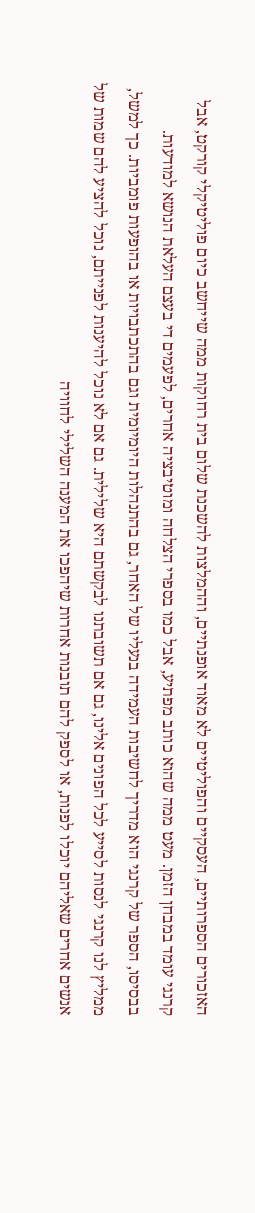האזכורים הספרותיים, העסקיים והפוליטיים לא מאוד אופנתיים, וההמלצות להשכנת שלום בית רחוקות ממה שייחשב כיום פוליטיקלי קורקט, אבל קרנגי עומד במבחן הזמן. מעט ממה שהוא כותב מפתיע, אבל כמו בספרי הצלחה ומוטיבציה אחרים, לפעמים די בעצם העלאת הנושא למודעות.
בבסיסו, הספר של קרנגי הוא מדריך לחשיבות העמידה בנעליו של האחר, גם בהתנהלות היומיומית וגם בהתכתבויות או בהופעות פומביות. כך למשל, ממליץ לנו קרנגי לנסות לסייע לכל הפונים אלינו, גם אם תשובתנו לבקשתם היא שלילית. גם אם לא נוכל להיענות לפנייתם, נוכל להציע להם שמות של אנשים אחרים שאליהם יוכלו לפנות, או לספק להם תובנות אחרות שיהפכו את המענה השלילי לחוויה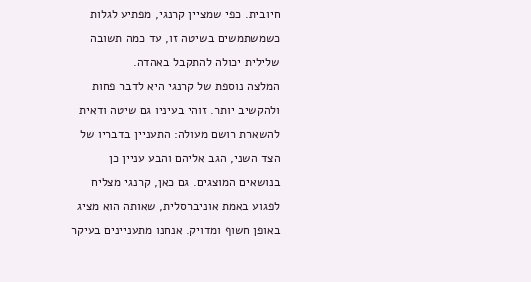חיובית. כפי שמציין קרנגי, מפתיע לגלות כשמשתמשים בשיטה זו, עד כמה תשובה שלילית יכולה להתקבל באהדה.
המלצה נוספת של קרנגי היא לדבר פחות ולהקשיב יותר. זוהי בעיניו גם שיטה ודאית להשארת רושם מעולה: התעניין בדבריו של הצד השני, הגב אליהם והבע עניין כן בנושאים המוצגים. גם כאן, קרנגי מצליח לפגוע באמת אוניברסלית, שאותה הוא מציג באופן חשוף ומדויק. אנחנו מתעניינים בעיקר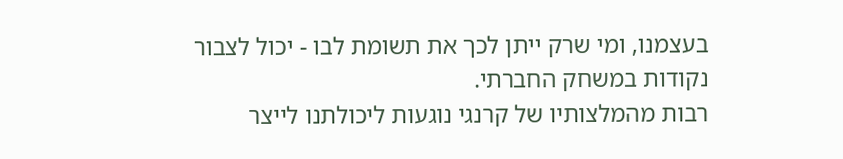בעצמנו, ומי שרק ייתן לכך את תשומת לבו - יכול לצבור נקודות במשחק החברתי.
רבות מהמלצותיו של קרנגי נוגעות ליכולתנו לייצר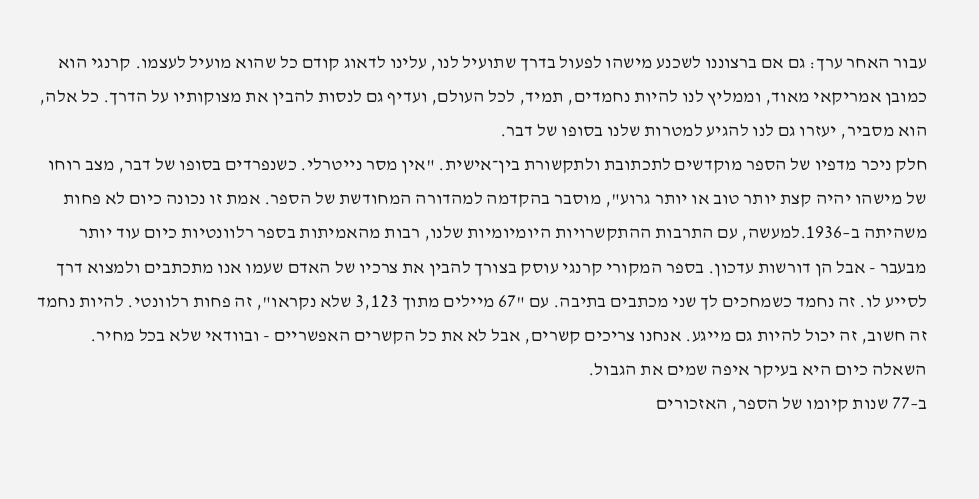עבור האחר ערך: גם אם ברצוננו לשכנע מישהו לפעול בדרך שתועיל לנו, עלינו לדאוג קודם כל שהוא מועיל לעצמו. קרנגי הוא כמובן אמריקאי מאוד, וממליץ לנו להיות נחמדים, תמיד, לכל העולם, ועדיף גם לנסות להבין את מצוקותיו על הדרך. כל אלה, הוא מסביר, יעזרו גם לנו להגיע למטרות שלנו בסופו של דבר.
חלק ניכר מדפיו של הספר מוקדשים לתכתובת ולתקשורת בין־אישית. "אין מסר נייטרלי. כשנפרדים בסופו של דבר, מצב רוחו של מישהו יהיה קצת יותר טוב או יותר גרוע", מוסבר בהקדמה למהדורה המחודשת של הספר. אמת זו נכונה כיום לא פחות משהיתה ב–1936.למעשה, עם התרבות ההתקשרויות היומיומיות שלנו, רבות מהאמיתות בספר רלוונטיות כיום עוד יותר מבעבר - אבל הן דורשות עדכון. בספר המקורי קרנגי עוסק בצורך להבין את צרכיו של האדם שעמו אנו מתכתבים ולמצוא דרך לסייע לו. זה נחמד כשמחכים לך שני מכתבים בתיבה. עם "67 מיילים מתוך 3,123 שלא נקראו", זה פחות רלוונטי. להיות נחמד זה חשוב, זה יכול להיות גם מייגע. אנחנו צריכים קשרים, אבל לא את כל הקשרים האפשריים - ובוודאי שלא בכל מחיר. השאלה כיום היא בעיקר איפה שמים את הגבול.
ב–77 שנות קיומו של הספר, האזכורים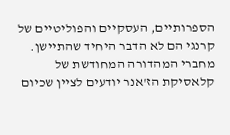הספרותיים, העסקיים והפוליטיים של קרנגי הם לא הדבר היחיד שהתיישן. מחברי המהדורה המחודשת של קלאסיקת הז'אנר יודעים לציין שכיום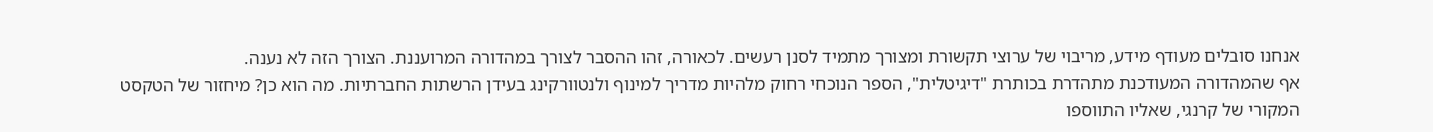אנחנו סובלים מעודף מידע, מריבוי של ערוצי תקשורת ומצורך מתמיד לסנן רעשים. לכאורה, זהו ההסבר לצורך במהדורה המרועננת. הצורך הזה לא נענה.
אף שהמהדורה המעודכנת מתהדרת בכותרת "דיגיטלית", הספר הנוכחי רחוק מלהיות מדריך למינוף ולנטוורקינג בעידן הרשתות החברתיות. מה הוא כן? מיחזור של הטקסט המקורי של קרנגי, שאליו התווספו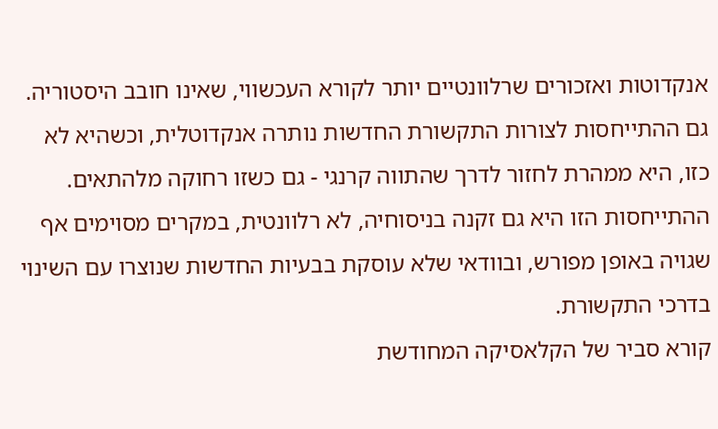אנקדוטות ואזכורים שרלוונטיים יותר לקורא העכשווי, שאינו חובב היסטוריה. גם ההתייחסות לצורות התקשורת החדשות נותרה אנקדוטלית, וכשהיא לא כזו, היא ממהרת לחזור לדרך שהתווה קרנגי - גם כשזו רחוקה מלהתאים. ההתייחסות הזו היא גם זקנה בניסוחיה, לא רלוונטית, במקרים מסוימים אף שגויה באופן מפורש, ובוודאי שלא עוסקת בבעיות החדשות שנוצרו עם השינוי בדרכי התקשורת.
קורא סביר של הקלאסיקה המחודשת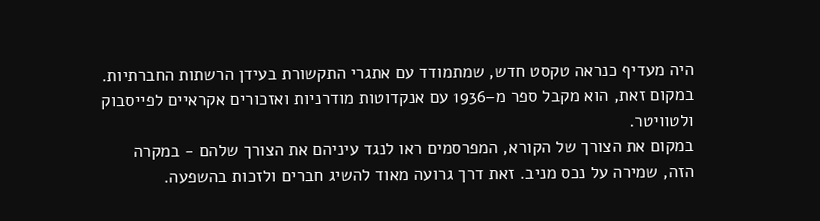היה מעדיף כנראה טקסט חדש, שמתמודד עם אתגרי התקשורת בעידן הרשתות החברתיות. במקום זאת, הוא מקבל ספר מ–1936 עם אנקדוטות מודרניות ואזכורים אקראיים לפייסבוק ולטוויטר.
במקום את הצורך של הקורא, המפרסמים ראו לנגד עיניהם את הצורך שלהם - במקרה הזה, שמירה על נכס מניב. זאת דרך גרועה מאוד להשיג חברים ולזכות בהשפעה.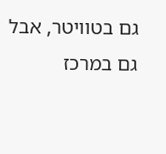גם בטוויטר, אבל גם במרכז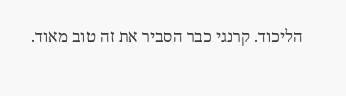הליכוד. קרנגי כבר הסביר את זה טוב מאוד.